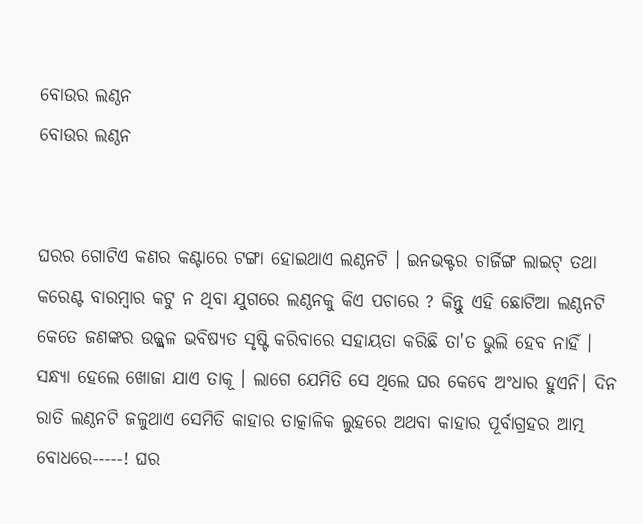ବୋଉର ଲଣ୍ଠନ
ବୋଉର ଲଣ୍ଠନ


ଘରର ଗୋଟିଏ କଣର କଣ୍ଟାରେ ଟଙ୍ଗା ହୋଇଥାଏ ଲଣ୍ଠନଟି । ଇନଭକ୍ଟର ଚାର୍ଜିଙ୍ଗ ଲାଇଟ୍ ତଥା କରେଣ୍ଟ ବାରମ୍ବାର କଟୁ ନ ଥିବା ଯୁଗରେ ଲଣ୍ଠନକୁ କିଏ ପଚାରେ ? କିନ୍ତୁ ଏହି ଛୋଟିଆ ଲଣ୍ଠନଟି କେତେ ଜଣଙ୍କର ଉଜ୍ଜ୍ବଳ ଭବିଷ୍ୟତ ସୃଷ୍ଟି କରିବାରେ ସହାୟତା କରିଛି ତା'ତ ଭୁଲି ହେବ ନାହିଁ । ସନ୍ଧ୍ୟା ହେଲେ ଖୋଜା ଯାଏ ତାକୂ । ଲାଗେ ଯେମିତି ସେ ଥିଲେ ଘର କେବେ ଅଂଧାର ହୁଏନି। ଦିନ ରାତି ଲଣ୍ଠନଟି ଜଳୁଥାଏ ସେମିତି କାହାର ତାତ୍କାଳିକ ଲୁହରେ ଅଥବା କାହାର ପୂର୍ବାଗ୍ରହର ଆତ୍ମ ବୋଧରେ-----! ଘର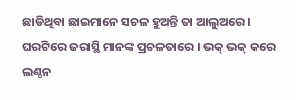ଛାଡିଥିବା ଛାଇମାନେ ସଚଳ ହୁଅନ୍ତି ତା ଆଲୁଅରେ। ଘରଟିରେ ଜରାସ୍ଥି ମାନଙ୍କ ପ୍ରଚଳତାରେ । ଭକ୍ ଭକ୍ କରେ ଲଣ୍ଠନ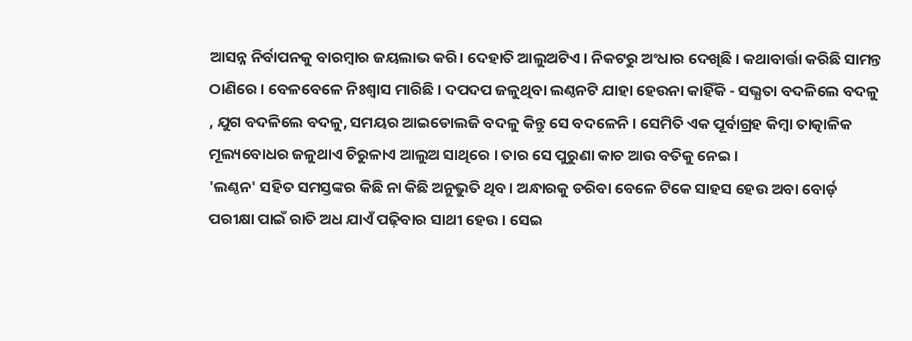ଆସନ୍ନ ନିର୍ବାପନକୁ ବାରମ୍ବାର ଜୟଲାଭ କରି। ଦେହାତି ଆଲୁଅଟିଏ । ନିକଟରୁ ଅଂଧାର ଦେଖିଛି । କଥାବାର୍ତ୍ତା କରିଛି ସାମନ୍ତ ଠାଣିରେ । ବେଳବେଳେ ନିଃଶ୍ବାସ ମାରିଛି । ଦପଦପ ଜଳୁଥିବା ଲଣ୍ଠନଟି ଯାହା ହେଉନା କାହିଁକି - ସଭ୍ଯତା ବଦଳିଲେ ବଦଳୁ , ଯୁଗ ବଦଳିଲେ ବଦଳୁ, ସମୟର ଆଇଡୋଲଜି ବଦଳୁ କିନ୍ତୁ ସେ ବଦଳେନି । ସେମିତି ଏକ ପୂର୍ବାଗ୍ରହ କିମ୍ବା ତାତ୍କାଳିକ ମୂଲ୍ୟବୋଧର ଜଳୁଥାଏ ଚିରୁଳାଏ ଆଲୁଅ ସାଥିରେ । ତାର ସେ ପୁରୁଣା କାଚ ଆଉ ବତିକୁ ନେଇ ।
'ଲଣ୍ଠନ' ସହିତ ସମସ୍ତଙ୍କର କିଛି ନା କିଛି ଅନୁଭୁତି ଥିବ। ଅନ୍ଧାରକୁ ଡରିବା ବେଳେ ଟିକେ ସାହସ ହେଉ ଅବା ବୋର୍ଡ଼ ପରୀକ୍ଷା ପାଇଁ ରାତି ଅଧ ଯାଏଁ ପଢ଼ିବାର ସାଥୀ ହେଉ । ସେଇ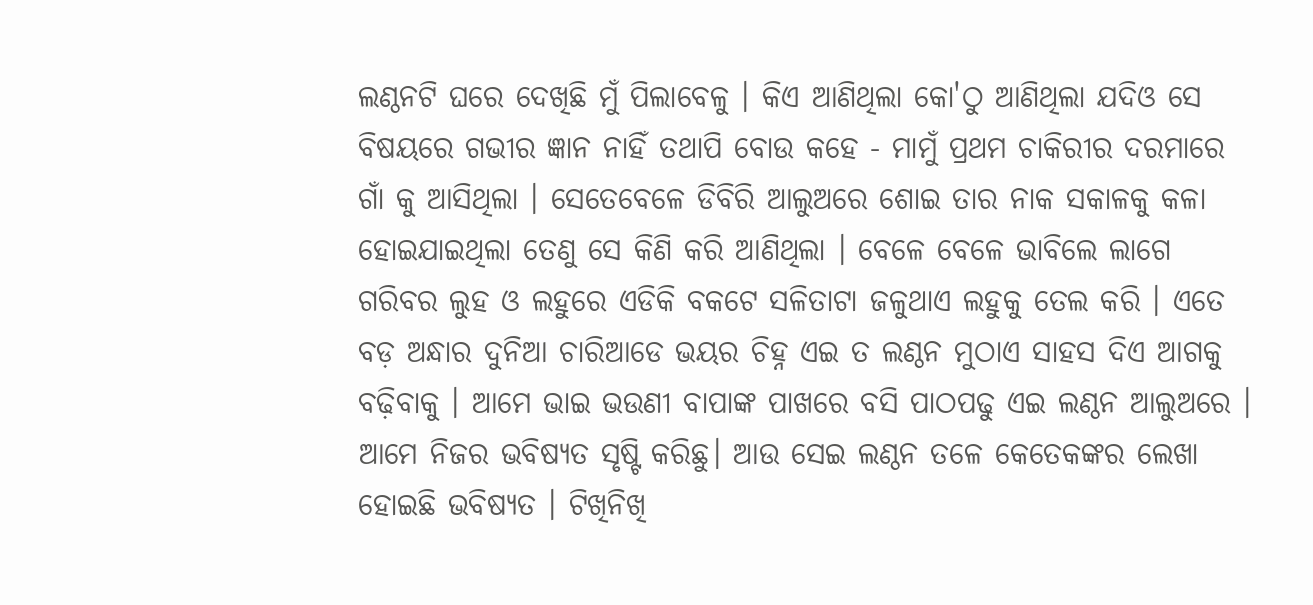ଲଣ୍ଠନଟି ଘରେ ଦେଖିଛି ମୁଁ ପିଲାବେଳୁ । କିଏ ଆଣିଥିଲା କୋ'ଠୁ ଆଣିଥିଲା ଯଦିଓ ସେ ବିଷୟରେ ଗଭୀର ଜ୍ଞାନ ନାହିଁ ତଥାପି ବୋଉ କହେ - ମାମୁଁ ପ୍ରଥମ ଚାକିରୀର ଦରମାରେ ଗାଁ କୁ ଆସିଥିଲା । ସେତେବେଳେ ଡିବିରି ଆଲୁଅରେ ଶୋଇ ତାର ନାକ ସକାଳକୁ କଳା ହୋଇଯାଇଥିଲା ତେଣୁ ସେ କିଣି କରି ଆଣିଥିଲା । ବେଳେ ବେଳେ ଭାବିଲେ ଲାଗେ ଗରିବର ଲୁହ ଓ ଲହୁରେ ଏଡିକି ବକଟେ ସଳିତାଟା ଜଳୁଥାଏ ଲହୁକୁ ତେଲ କରି । ଏତେ ବଡ଼ ଅନ୍ଧାର ଦୁନିଆ ଚାରିଆଡେ ଭୟର ଚିହ୍ନ ଏଇ ତ ଲଣ୍ଠନ ମୁଠାଏ ସାହସ ଦିଏ ଆଗକୁ ବଢ଼ିବାକୁ । ଆମେ ଭାଇ ଭଉଣୀ ବାପାଙ୍କ ପାଖରେ ବସି ପାଠପଢୁ ଏଇ ଲଣ୍ଠନ ଆଲୁଅରେ । ଆମେ ନିଜର ଭବିଷ୍ୟତ ସୃଷ୍ଟି କରିଛୁ। ଆଉ ସେଇ ଲଣ୍ଠନ ତଳେ କେତେକଙ୍କର ଲେଖା ହୋଇଛି ଭବିଷ୍ୟତ । ଟିଖିନିଖି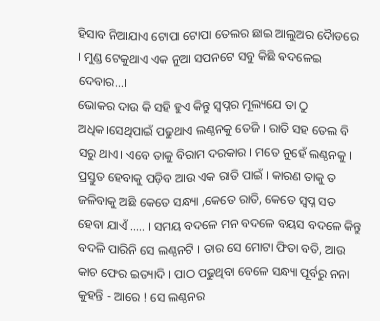ହିସାବ ନିଆଯାଏ ଟୋପା ଟୋପା ତେଲର ଛାଇ ଆଲୁଅର ଦୋୖଡରେ । ମୁଣ୍ଡ ଟେକୁଥାଏ ଏକ ନୁଆ ସପନଟେ ସବୁ କିଛି ଵଦଳେଇ ଦେବାର...।
ଭୋକର ଦାଉ କି ସହି ହୁଏ କିନ୍ତୁ ସ୍ବପ୍ନର ମୂଲ୍ୟଯେ ତା ଠୁ ଅଧିକ।ସେଥିପାଇଁ ପଢୁଥାଏ ଲଣ୍ଠନକୁ ତେଜି । ରାତି ସହ ତେଲ ବି ସରୁ ଥାଏ। ଏବେ ତାକୁ ବିରାମ ଦରକାର । ମତେ ନୁହେଁ ଲଣ୍ଠନକୁ । ପ୍ରସ୍ତୁତ ହେବାକୁ ପଡ଼ିବ ଆଉ ଏକ ରାତି ପାଇଁ । କାରଣ ତାକୁ ତ ଜଳିବାକୁ ଅଛି କେତେ ସନ୍ଧ୍ୟା ,କେତେ ରାତି, କେତେ ସ୍ବପ୍ନ ସତ ହେବା ଯାଏଁ ..... । ସମୟ ବଦଳେ ମନ ବଦଳେ ବୟସ ବଦଳେ କିନ୍ତୁ ବଦଳି ପାରିନି ସେ ଲଣ୍ଠନଟି । ତାର ସେ ମୋଟା ଫିତା ବତି, ଆଉ କାଚ ଫେର ଇତ୍ୟାଦି । ପାଠ ପଢୁଥିବା ବେଳେ ସନ୍ଧ୍ୟା ପୂର୍ବରୁ ନନା କୁହନ୍ତି - ଆରେ ! ସେ ଲଣ୍ଠନର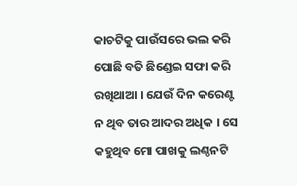କାଚଟିକୁ ପାଉଁସରେ ଭଲ କରି ପୋଛି ବତି ଛିଣ୍ଡେଇ ସଫା କରି ରଖିଥାଆ । ଯେଉଁ ଦିନ କରେଣ୍ଟ ନ ଥିବ ତାର ଆଦର ଅଧିକ । ସେ କହୁଥିବ ମୋ ପାଖକୁ ଲଣ୍ଠନଟି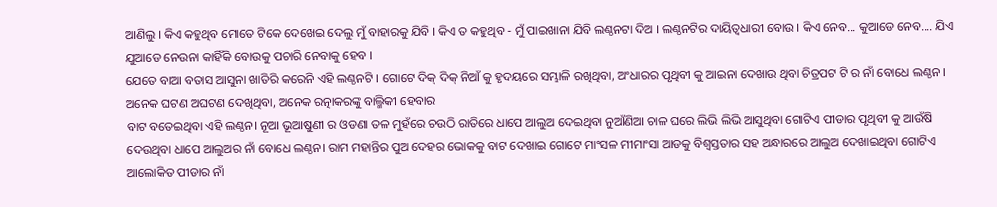ଆଣିଲୁ । କିଏ କହୁଥିବ ମୋତେ ଟିକେ ଦେଖେଇ ଦେଲୁ ମୁଁ ବାହାରକୁ ଯିବି । କିଏ ତ କହୁଥିବ - ମୁଁ ପାଇଖାନା ଯିବି ଲଣ୍ଠନଟା ଦିଅ । ଲଣ୍ଠନଟିର ଦାୟିତ୍ବଧାରୀ ବୋଉ । କିଏ ନେବ... କୁଆଡେ ନେବ.... ଯିଏ ଯୁଆଡେ ନେଉନା କାହିଁକି ବୋଉକୁ ପଚାରି ନେବାକୁ ହେବ ।
ଯେତେ ବାଆ ବତାସ ଆସୁନା ଖାତିରି କରେନି ଏହି ଲଣ୍ଠନଟି । ଗୋଟେ ଦିକ୍ ଦିକ୍ ନିଆଁ କୁ ହୃଦୟରେ ସମ୍ଭାଳି ରଖିଥିବା, ଅଂଧାରର ପୃଥିବୀ କୁ ଆଇନା ଦେଖାଉ ଥିବା ଚିତ୍ରପଟ ଟି ର ନାଁ ବୋଧେ ଲଣ୍ଠନ । ଅନେକ ଘଟଣ ଅଘଟଣ ଦେଖିଥିବା, ଅନେକ ରତ୍ନାକରଙ୍କୁ ବାଲ୍ମିକୀ ହେବାର
ବାଟ ବତେଇଥିବା ଏହି ଲଣ୍ଠନ। ନୂଆ ଭୂଆଷୁଣୀ ର ଓଡଣା ତଳ ମୁହଁରେ ଚଉଠି ରାତିରେ ଧାପେ ଆଲୁଅ ଦେଇଥିବା ନୁଆଁଣିଆ ଚାଳ ଘରେ ଲିଭି ଲିଭି ଆସୁଥିବା ଗୋଟିଏ ପୀଡାର ପୃଥିବୀ କୁ ଆଉଁଷି ଦେଉଥିବା ଧାପେ ଆଲୁଅର ନାଁ ବୋଧେ ଲଣ୍ଠନ। ରାମ ମହାନ୍ତିର ପୁଅ ଦେହର ଭୋକକୁ ବାଟ ଦେଖାଇ ଗୋଟେ ମାଂସଳ ମୀମାଂସା ଆଡକୁ ବିଶ୍ୱସ୍ତତାର ସହ ଅନ୍ଧାରରେ ଆଲୁଅ ଦେଖାଇଥିବା ଗୋଟିଏ ଆଲୋକିତ ପୀଡାର ନାଁ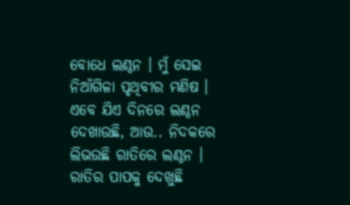ବୋଧେ ଲଣ୍ଠନ । ମୁଁ ସେଇ ନିଆଁଗିଳା ପୃଥିବୀର ମଣିଷ । ଏବେ ଯିଏ ଦିନରେ ଲଣ୍ଠନ ଦେଖାଉଛି, ଆଉ.. ନିଦକରେ ଲିଭଉଛି ରାତିରେ ଲଣ୍ଠନ । ରାତିର ପାପକୁ ଦେଖୁଛି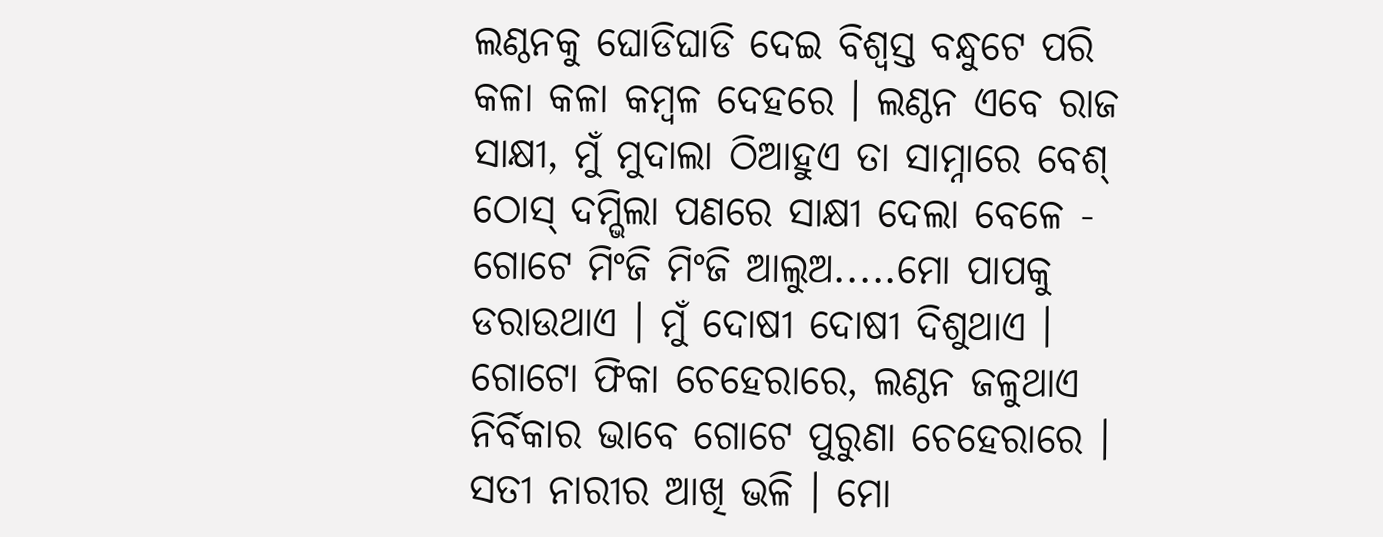ଲଣ୍ଠନକୁ ଘୋଡିଘାଡି ଦେଇ ବିଶ୍ୱସ୍ତ ବନ୍ଧୁଟେ ପରି କଳା କଳା କମ୍ବଳ ଦେହରେ । ଲଣ୍ଠନ ଏବେ ରାଜ ସାକ୍ଷୀ, ମୁଁ ମୁଦାଲା ଠିଆହୁଏ ତା ସାମ୍ନାରେ ବେଶ୍ ଠୋସ୍ ଦମ୍ଭିଲା ପଣରେ ସାକ୍ଷୀ ଦେଲା ବେଳେ - ଗୋଟେ ମିଂଜି ମିଂଜି ଆଲୁଅ.....ମୋ ପାପକୁ ଡରାଉଥାଏ । ମୁଁ ଦୋଷୀ ଦୋଷୀ ଦିଶୁଥାଏ । ଗୋଟୋ ଫିକା ଚେହେରାରେ, ଲଣ୍ଠନ ଜଳୁଥାଏ ନିର୍ବିକାର ଭାବେ ଗୋଟେ ପୁରୁଣା ଚେହେରାରେ । ସତୀ ନାରୀର ଆଖି ଭଳି । ମୋ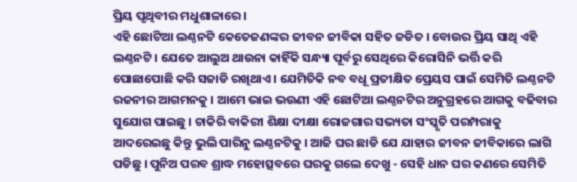ପ୍ରିୟ ପୃଥିବୀର ମଧୁଶାଳାରେ ।
ଏହି ଛୋଟିଆ ଲଣ୍ଠନଟି କେତେଜଣଙ୍କର ଜୀବନ ଜୀବିକା ସହିତ ଜଡିତ । ବୋଉର ପ୍ରିୟ ସାଥି ଏହି ଲଣ୍ଠନଟି । ଯେତେ ଆଲୁଅ ଥାଉନା କାହିଁକି ସନ୍ଧ୍ୟା ପୂର୍ବରୁ ସେଥିରେ କିରୋସିନି ଭର୍ତ୍ତି କରି ପୋଛାପୋଛି କରି ସଜାଡି ରଖିଥାଏ । ଯେମିତିକି ନବ ବଧୂ ପ୍ରତୀକ୍ଷିତ ପ୍ରେୟସ ପାଇଁ ସେମିତି ଲଣ୍ଠନଟି ରଜନୀର ଆଗମନକୁ । ଆମେ ଭାଇ ଭଉଣୀ ଏହି ଛୋଟିଆ ଲଣ୍ଠନଟିର ଅନୁଗ୍ରହରେ ଆଗକୁ ବଢିବାର ସୁଯୋଗ ପାଇଛୁ । ଚାକିରି ବାକିରୀ ଶିକ୍ଷା ଦୀକ୍ଷା ରୋଜଗାର ସଭ୍ୟତା ସଂସ୍କୃତି ପରମ୍ପରାକୁ ଆଦରେଇଛୁ କିନ୍ତୁ ଭୁଲି ପାରିନୁ ଲଣ୍ଠନଟିକୁ । ଆଜି ଘର ଛାଡି ଯେ ଯାହାର ଜୀବନ ଜୀବିକାରେ ଲାଗି ପଡିଛୁ । ପୁନିଅ ପରବ ଶ୍ରାଦ୍ଧ ମହୋତ୍ସବରେ ଘରକୁ ଗଲେ ଦେଖୁ - ସେହି ଧାନ ଘର କଣରେ ସେମିତି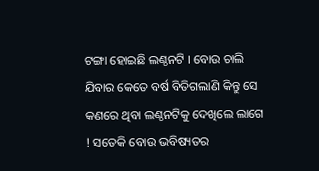ଟଙ୍ଗା ହୋଇଛି ଲଣ୍ଠନଟି । ବୋଉ ଚାଲି ଯିବାର କେତେ ବର୍ଷ ବିତିଗଲାଣି କିନ୍ତୁ ସେ କଣରେ ଥିବା ଲଣ୍ଠନଟିକୁ ଦେଖିଲେ ଲାଗେ ! ସତେକି ବୋଉ ଭବିଷ୍ୟତର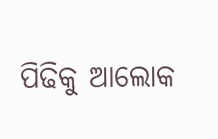ପିଢିକୁ ଆଲୋକ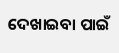ଦେଖାଇବା ପାଇଁ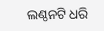ଲଣ୍ଠନଟି ଧରି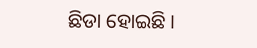ଛିଡା ହୋଇଛି ।